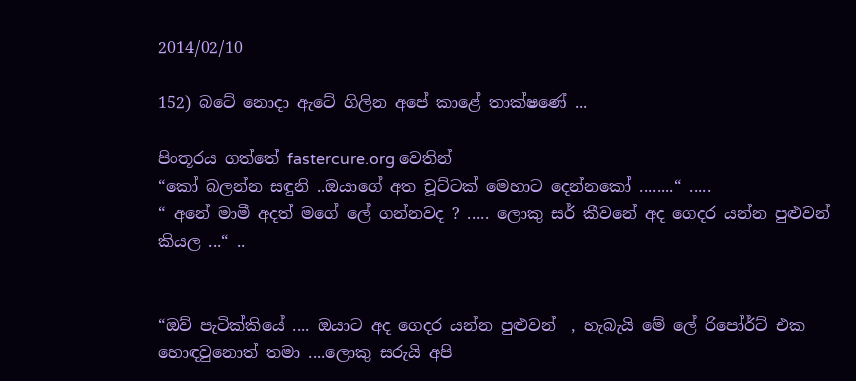2014/02/10

152) බටේ නොදා ඇටේ ගිලින අපේ කාළේ තාක්ෂණේ ...

පිංතූරය ගත්තේ fastercure.org වෙතින්
“කෝ බලන්න සඳුනි ..ඔයාගේ අත චූට්ටක් මෙහාට දෙන්නකෝ ........“ .....
“ අනේ මාමී අදත් මගේ ලේ ගන්නවද ? ..... ලොකු සර් කීවනේ අද ගෙදර යන්න පුළුවන් කියල ...“ ..


“ඔව් පැටික්කියේ .... ඔයාට අද ගෙදර යන්න පුළුවන්  , හැබැයි මේ ලේ රිපෝර්ට් එක හොඳවුනොත් තමා ....ලොකු සරුයි අපි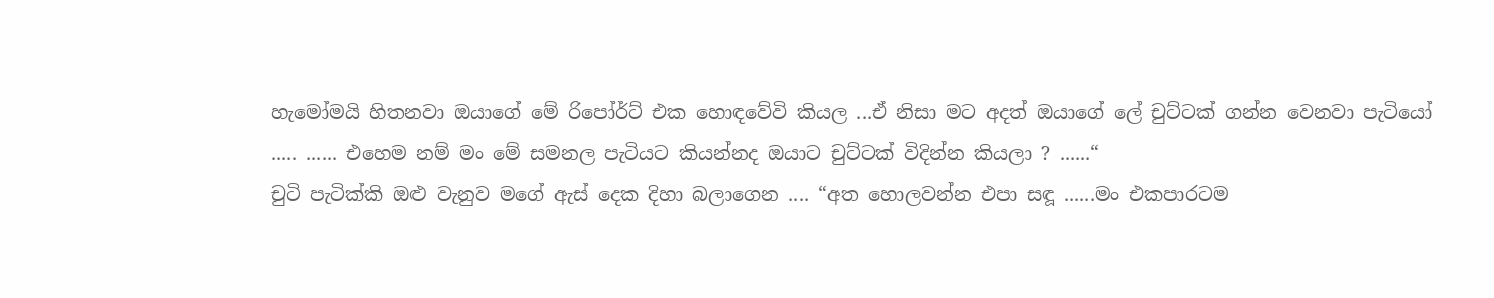හැමෝමයි හිතනවා ඔයාගේ මේ රිපෝර්ට් එක හොඳවේවි කියල ...ඒ නිසා මට අදත් ඔයාගේ ලේ චුට්ටක් ගන්න වෙනවා පැටියෝ ..... ...... එහෙම නම් මං මේ සමනල පැටියට කියන්නද ඔයාට චුට්ටක් විදින්න කියලා ? ......“
චුටි පැටික්කි ඔළු වැනුව මගේ ඇස් දෙක දිහා බලාගෙන .... “අත හොලවන්න එපා සඳූ ......මං එකපාරටම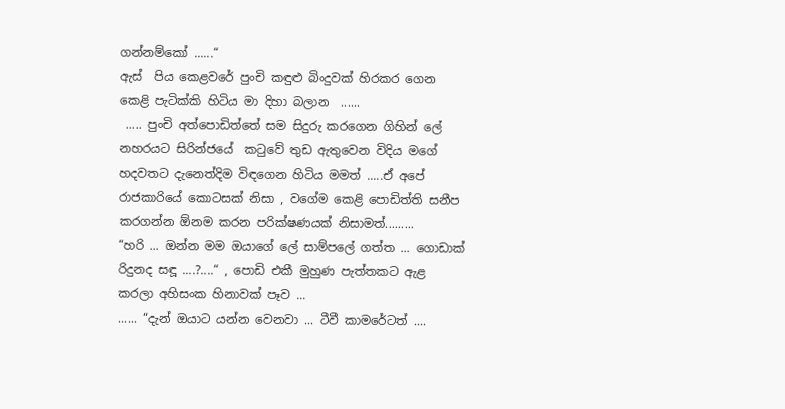ගන්නම්කෝ ......“
ඇස්  පිය කෙළවරේ පුංචි කඳුළු බිංදුවක් හිරකර ගෙන කෙළි පැටික්කි හිටිය මා දිහා බලාන  ......
 ..... පුංචි අත්පොඩිත්තේ සම සිදුරු කරගෙන ගිහින් ලේ නහරයට සිරින්ජයේ  කටුවේ තුඩ ඇතුවෙන විදිය මගේ හදවතට දැනෙත්දිම විඳගෙන හිටිය මමත් .....ඒ අපේ රාජකාරියේ කොටසක් නිසා , වගේම කෙළි පොඩිත්ති සනීප කරගන්න ඕනම කරන පරික්ෂණයක් නිසාමත්.........
“හරි ... ඔන්න මම ඔයාගේ ලේ සාම්පලේ ගත්ත ... ගොඩාක් රිදුනද සඳූ ....?....“ , පොඩි එකී මුහුණ පැත්තකට ඇළ කරලා අහිසංක හිනාවක් පෑව ...
...... “දැන් ඔයාට යන්න වෙනවා ... ටීවී කාමරේටත් ....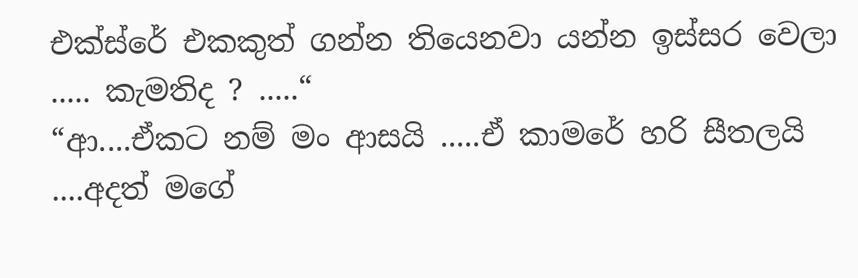එක්ස්රේ එකකුත් ගන්න තියෙනවා යන්න ඉස්සර වෙලා ..... කැමතිද ? .....“
“ආ....ඒකට නම් මං ආසයි .....ඒ කාමරේ හරි සීතලයි ....අදත් මගේ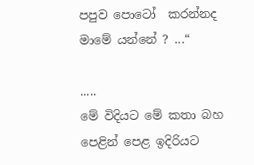පපුව පොටෝ  කරන්නද මාමේ යන්නේ ? ...“

.....
මේ විදියට මේ කතා බහ පෙළින් පෙළ ඉදිරියට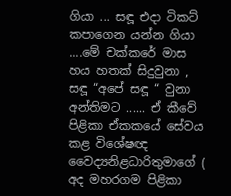ගියා ... සඳූ එදා ටිකට් කපාගෙන යන්න ගියා ....මේ චක්කරේ මාස හය හතක් සිදුවුනා , සඳූ “අපේ සඳූ “ වුනා අන්තිමට ...... ඒ කීවේ පිළිකා ඒකකයේ සේවය කළ විශේෂඥ වෛද්‍යනිළධාරිතුමාගේ ( අද මහරගම පිළිකා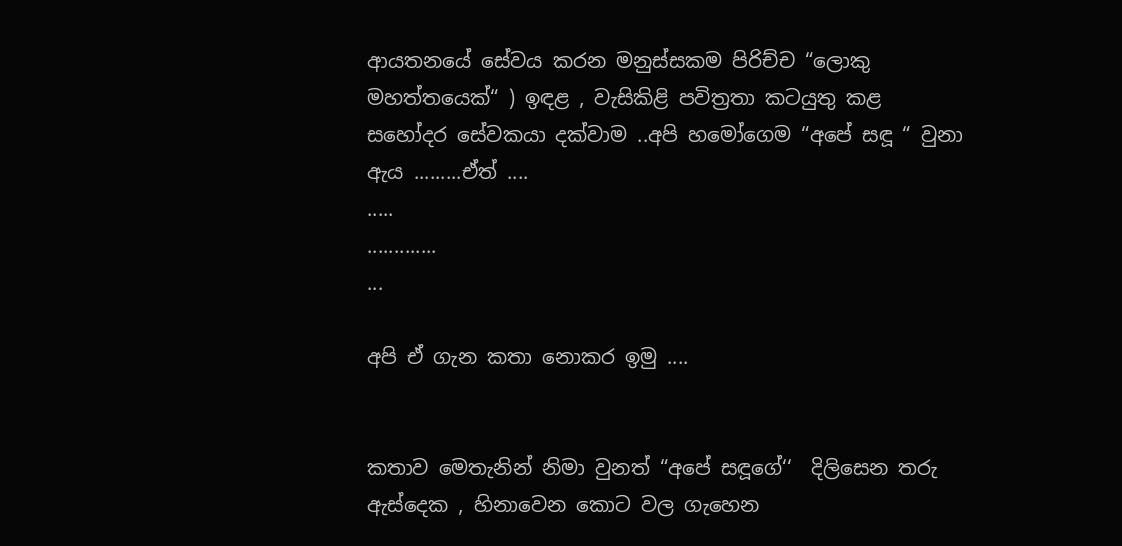ආයතනයේ සේවය කරන මනුස්සකම පිරිච්ච “ලොකු මහත්තයෙක්“ ) ඉඳළ , වැසිකිළි පවිත්‍රතා කටයුතු කළ සහෝදර සේවකයා දක්වාම ..අපි හමෝගෙම “අපේ සඳූ “ වුනා ඇය .........ඒත් ....
.....
.............
...

අපි ඒ ගැන කතා නොකර ඉමු ....


කතාව මෙතැනින් නිමා වුනත් “අපේ සඳූගේ‘‘  දිලිසෙන තරු ඇස්දෙක , හිනාවෙන කොට වල ගැහෙන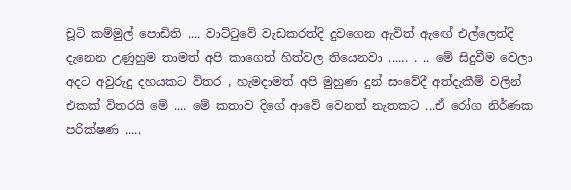චූටි කම්මුල් පොඩිති .... වාට්ටුවේ වැඩකරත්දි දුවගෙන ඇවිත් ඇඟේ එල්ලෙත්දි දැනෙන උණුහුම තාමත් අපි කාගෙත් හිත්වල තියෙනවා ...... . .. මේ සිදුවීම වෙලා අදට අවුරුදු දහයකට විතර , හැමදාමත් අපි මුහුණ දුන් සංවේදී අත්දැකීම් වලින් එකක් විතරයි මේ .... මේ කතාව දිගේ ආවේ වෙනත් නැතකට ...ඒ රෝග නිර්ණක පරික්ෂණ .....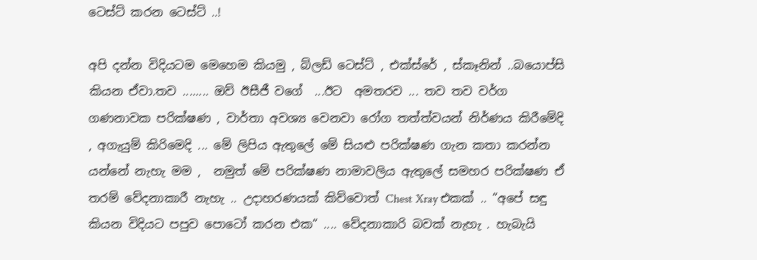ටෙස්ට් කරන ටෙස්ට් ..!

අපි දන්න විදියටම මෙහෙම කියමු , බ්ලඩ් ටෙස්ට් , එක්ස්රේ , ස්කෑනින් ..බයොප්සි කියන ඒවා.තව ........ ඔව් ඊසීජී වගේ  ...ඊට  අමතරව ... තව තව වර්ග ගණනාවක පරික්ෂණ , වාර්තා අවශ්‍ය වෙනවා රෝග තත්ත්වයන් නිර්ණය කිරීමේදි , අගැයුම් කිරිමෙදි ... මේ ලිපිය ඇතුලේ මේ සියළු පරික්ෂණ ගැන කතා කරන්න යන්නේ නැහැ මම ,  නමුත් මේ පරික්ෂණ නාමාවලිය ඇතුලේ සමහර පරික්ෂණ ඒ තරම් වේදනාකාරී නැහැ .. උදාහරණයක් කිව්වොත් Chest Xray එකක් .. “අපේ සඳු කියන විදියට පපුව පොටෝ කරන එක“ .... වේදනාකාරි බවක් නැහැ . හැබැයි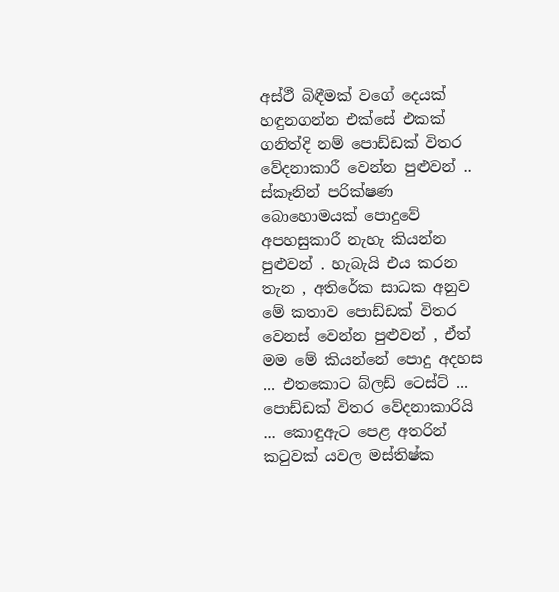අස්ථී බිඳීමක් වගේ දෙයක් හඳුනගන්න එක්සේ එකක් ගනිත්දි නම් පොඩ්ඩක් විතර වේදනාකාරී වෙන්න පුළුවන් .. ස්කෑනින් පරික්ෂණ බොහොමයක් පොදුවේ අපහසුකාරී නැහැ කියන්න පුළුවන් . හැබැයි එය කරන තැන , අතිරේක සාධක අනුව මේ කතාව පොඩ්ඩක් විතර වෙනස් වෙන්න පුළුවන් , ඒත් මම මේ කියන්නේ පොදු අදහස ... එතකොට බ්ලඩ් ටෙස්ට් ... පොඩ්ඩක් විතර වේදනාකාරියි ... කොඳුඇට පෙළ අතරින් කටුවක් යවල මස්තිෂ්ක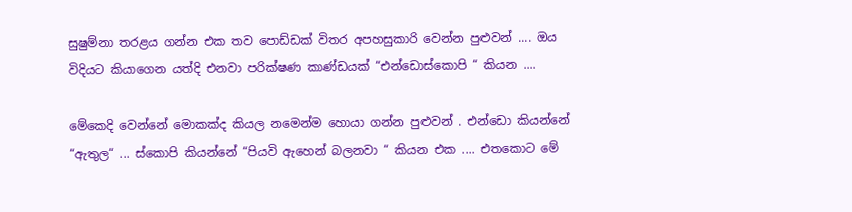සුෂුම්නා තරළය ගන්න එක තව පොඩ්ඩක් විතර අපහසුකාරි වෙන්න පුළුවන් .... ඔය විදියට කියාගෙන යත්දි එනවා පරික්ෂණ කාණ්ඩයක් “එන්ඩොස්කොපි “ කියන ....

මේකෙදි වෙන්නේ මොකක්ද කියල නමෙන්ම හොයා ගන්න පුළුවන් . එන්ඩො කියන්නේ “ඇතුල“ ... ස්කොපි කියන්නේ “පියවි ඇහෙන් බලනවා “ කියන එක .... එතකොට මේ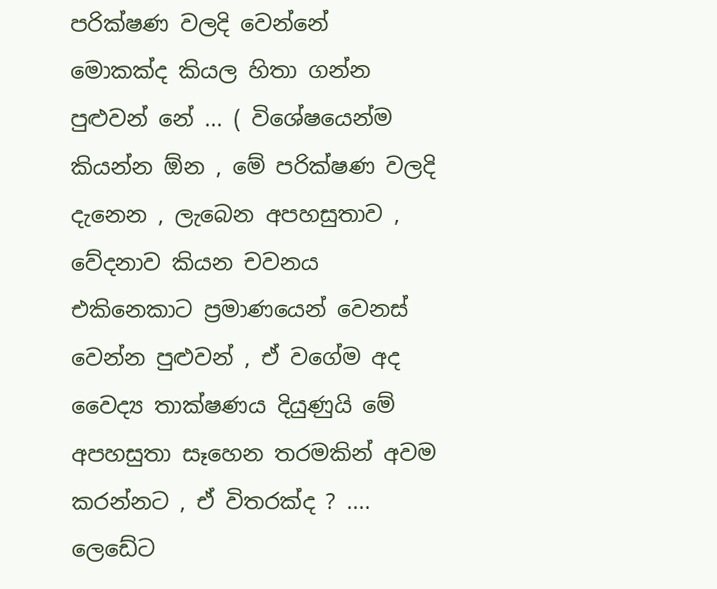පරික්ෂණ වලදි වෙන්නේ මොකක්ද කියල හිතා ගන්න පුළුවන් නේ ... ( විශේෂයෙන්ම කියන්න ඕන , මේ පරික්ෂණ වලදි දැනෙන , ලැබෙන අපහසුතාව , වේදනාව කියන චවනය එකිනෙකාට ප්‍රමාණයෙන් වෙනස් වෙන්න පුළුවන් , ඒ වගේම අද වෛද්‍ය තාක්ෂණය දියුණුයි මේ අපහසුතා සෑහෙන තරමකින් අවම කරන්නට , ඒ විතරක්ද ? .... ලෙඩේට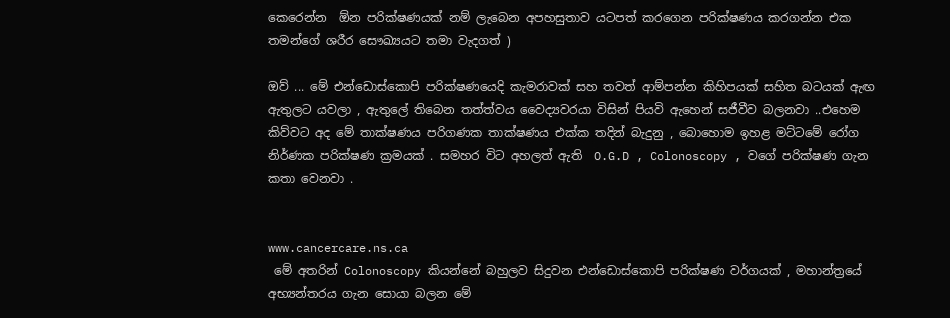කෙරෙන්න  ඕන පරික්ෂණයක් නම් ලැබෙන අපහසුතාව යටපත් කරගෙන පරික්ෂණය කරගන්න එක තමන්ගේ ශරීර සෞඛ්‍යයට තමා වැදගත් )

ඔව් ... මේ එන්ඩොස්කොපි පරික්ෂණයෙදි කැමරාවක් සහ තවත් ආම්පන්න කිහිපයක් සහිත බටයක් ඇඟ ඇතුලට යවලා , ඇතුලේ තිබෙන තත්ත්වය වෛද්‍යවරයා විසින් පියවි ඇහෙන් සජීවීව බලනවා ..එහෙම කිව්වට අද මේ තාක්ෂණය පරිගණක තාක්ෂණය එක්ක තදින් බැදුනු , බොහොම ඉහළ මට්ටමේ රෝග නිර්ණක පරික්ෂණ ක්‍රමයක් . සමහර විට අහලත් ඇති  O.G.D , Colonoscopy , වගේ පරික්ෂණ ගැන කතා වෙනවා .


www.cancercare.ns.ca
 මේ අතරින් Colonoscopy කියන්නේ බහුලව සිදුවන එන්ඩොස්කොපි පරික්ෂණ වර්ගයක් , මහාන්ත්‍රයේ අභ්‍යන්තරය ගැන සොයා බලන මේ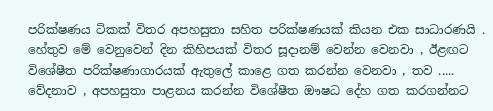පරික්ෂණය ටිකක් විතර අපහසුතා සහිත පරික්ෂණයක් කියන එක සාධාරණයි . හේතුව මේ වෙනුවෙන් දින කිහිපයක් විතර සූදානම් වෙන්න වෙනවා , ඊළඟට විශේෂීත පරික්ෂණාගාරයක් ඇතුලේ කාළෙ ගත කරන්න වෙනවා , තව ..... වේදනාව , අපහසුතා පාළනය කරන්න විශේෂීත ඖෂධ දේහ ගත කරගන්නට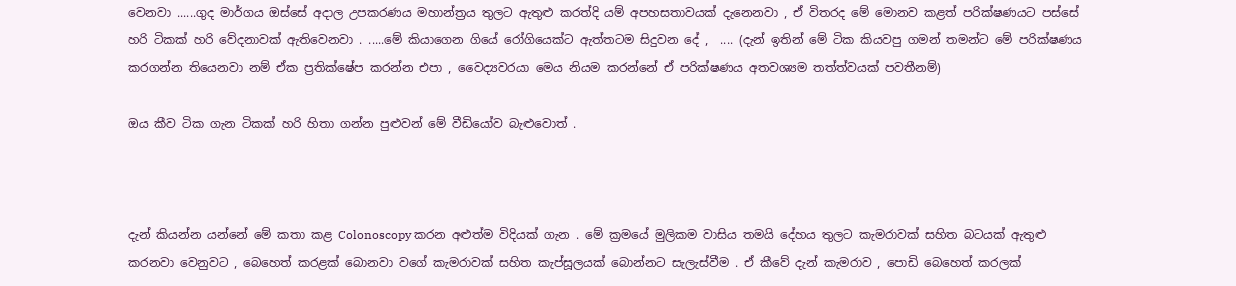වෙනවා ......ගුද මාර්ගය ඔස්සේ අදාල උපකරණය මහාන්ත්‍රය තුලට ඇතුළු කරත්දි යම් අපහසතාවයක් දැනෙනවා , ඒ විතරද මේ මොනව කළත් පරික්ෂණයට පස්සේ හරි ටිකක් හරි වේදනාවක් ඇතිවෙනවා . .....මේ කියාගෙන ගියේ රෝගියෙක්ට ඇත්තටම සිදුවන දේ ,  .... (දැන් ඉතින් මේ ටික කියවපු ගමන් තමන්ට මේ පරික්ෂණය කරගන්න තියෙනවා නම් ඒක ප්‍රතික්ෂේප කරන්න එපා , වෛද්‍යවරයා මෙය නියම කරන්නේ ඒ පරික්ෂණය අතවශ්‍යම තත්ත්වයක් පවතීනම්)

ඔය කීව ටික ගැන ටිකක් හරි හිතා ගන්න පුළුවන් මේ වීඩියෝව බැළුවොත් .



දැන් කියන්න යන්නේ මේ කතා කළ Colonoscopy කරන අළුත්ම විදියක් ගැන . මේ ක්‍රමයේ මුලිකම වාසිය තමයි දේහය තුලට කැමරාවක් සහිත බටයක් ඇතුළු කරනවා වෙනුවට , බෙහෙත් කරළක් බොනවා වගේ කැමරාවක් සහිත කැප්සූලයක් බොන්නට සැලැස්වීම . ඒ කීවේ දැන් කැමරාව , පොඩි බෙහෙත් කරලක්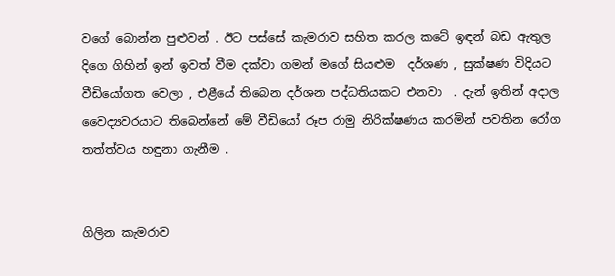වගේ බොන්න පුළුවන් . ඊට පස්සේ කැමරාව සහිත කරල කටේ ඉඳන් බඩ ඇතුල දිගෙ ගිහින් ඉන් ඉවත් වීම දක්වා ගමන් මගේ සියළුම  දර්ශණ , සුක්ෂණ විදියට වීඩියෝගත වෙලා , එළීයේ තිබෙන දර්ශන පද්ධතියකට එනවා  . දැන් ඉතින් අදාල වෛද්‍යවරයාට තිබෙන්නේ මේ වීඩියෝ රූප රාමු නිරික්ෂණය කරමින් පවතින රෝග තත්ත්වය හඳුනා ගැනීම .


ගිලින කැමරාව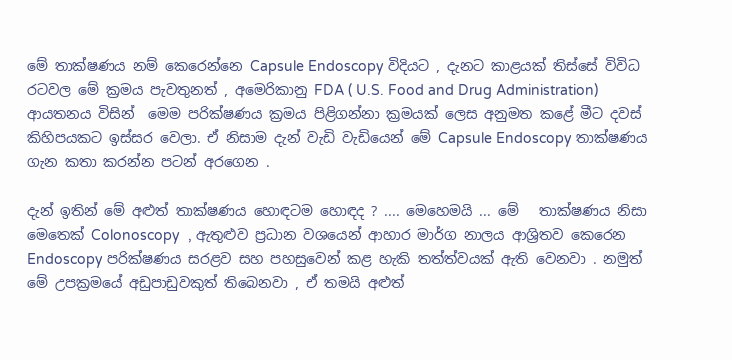මේ තාක්ෂණය නම් කෙරෙන්නෙ Capsule Endoscopy විදියට , දැනට කාළයක් තිස්සේ විවිධ රටවල මේ ක්‍රමය පැවතුනත් , අමෙරිකානු FDA ( U.S. Food and Drug Administration) ආයතනය විසින්  මෙම පරික්ෂණය ක්‍රමය පිළිගන්නා ක්‍රමයක් ලෙස අනුමත කළේ මීට දවස් කිහිපයකට ඉස්සර වෙලා. ඒ නිසාම දැන් වැඩි වැඩියෙන් මේ Capsule Endoscopy තාක්ෂණය ගැන කතා කරන්න පටන් අරගෙන .

දැන් ඉතින් මේ අළුත් තාක්ෂණය හොඳටම හොඳද ? .... මෙහෙමයි ... මේ   තාක්ෂණය නිසා මෙතෙක් Colonoscopy  , ඇතුළුව ප්‍රධාන වශයෙන් ආහාර මාර්ග නාලය ආශ්‍රිතව කෙරෙන Endoscopy පරික්ෂණය සරළව සහ පහසුවෙන් කළ හැකි තත්ත්වයක් ඇති වෙනවා . නමුත් මේ උපක්‍රමයේ අඩුපාඩුවකුත් තිබෙනවා , ඒ තමයි අළුත්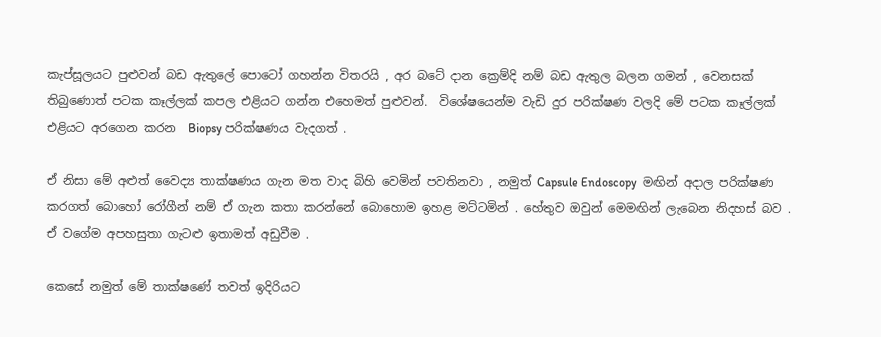කැප්සූලයට පුළුවන් බඩ ඇතුලේ පොටෝ ගහන්න විතරයි , අර බටේ දාන ක්‍රෙම්දි නම් බඩ ඇතුල බලන ගමන් , වෙනසක් තිබුණොත් පටක කෑල්ලක් කපල එළියට ගන්න එහෙමත් පුළුවන්.  විශේෂයෙන්ම වැඩි දුර පරික්ෂණ වලදි මේ පටක කෑල්ලක් එළියට අරගෙන කරන  Biopsy පරික්ෂණය වැදගත් .

ඒ නිසා මේ අළුත් වෛද්‍ය තාක්ෂණය ගැන මත වාද බිහි වෙමින් පවතිනවා , නමුත් Capsule Endoscopy  මඟින් අදාල පරික්ෂණ කරගත් බොහෝ රෝගීන් නම් ඒ ගැන කතා කරන්නේ බොහොම ඉහළ මට්ටමින් . හේතුව ඔවුන් මෙමඟින් ලැබෙන නිදහස් බව . ඒ වගේම අපහසුතා ගැටළු ඉතාමත් අඩුවීම .

කෙසේ නමුත් මේ තාක්ෂණේ තවත් ඉදිරියට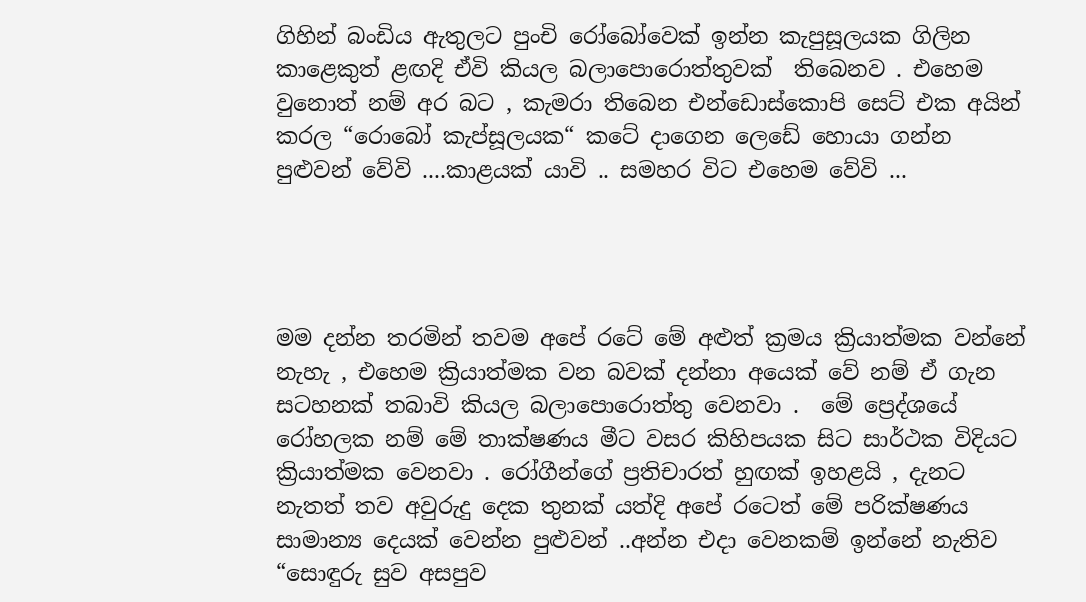ගිහින් බංඩිය ඇතුලට පුංචි රෝබෝවෙක් ඉන්න කැපුසූලයක ගිලින කාළෙකුත් ළඟදි ඒවි කියල බලාපොරොත්තුවක්  තිබෙනව . එහෙම වුනොත් නම් අර බට , කැමරා තිබෙන එන්ඩොස්කොපි සෙට් එක අයින් කරල “රොබෝ කැප්සූලයක“ කටේ දාගෙන ලෙඩේ හොයා ගන්න පුළුවන් වේවි ....කාළයක් යාවි .. සමහර විට එහෙම වේවි ...




මම දන්න තරමින් තවම අපේ රටේ මේ අළුත් ක්‍රමය ක්‍රියාත්මක වන්නේ නැහැ , එහෙම ක්‍රියාත්මක වන බවක් දන්නා අයෙක් වේ නම් ඒ ගැන සටහනක් තබාවි කියල බලාපොරොත්තු වෙනවා .  මේ ප්‍රෙද්ශයේ රෝහලක නම් මේ තාක්ෂණය මීට වසර කිහිපයක සිට සාර්ථක විදියට ක්‍රියාත්මක වෙනවා . රෝගීන්ගේ ප්‍රතිචාරත් හුඟක් ඉහළයි , දැනට නැතත් තව අවුරුදු දෙක තුනක් යත්දි අපේ රටෙත් මේ පරික්ෂණය සාමාන්‍ය දෙයක් වෙන්න පුළුවන් ..අන්න එදා වෙනකම් ඉන්නේ නැතිව “සොඳුරු සුව අසපුව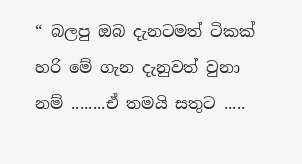“ බලපු ඔබ දැනටමත් ටිකක් හරි මේ ගැන දැනුවත් වුනා නම් ........ඒ තමයි සතුට .....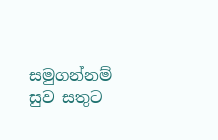සමුගන්නම් සුව සතුට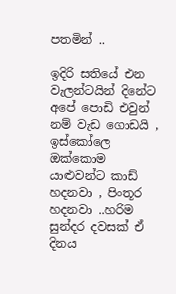පතමින් ..

ඉදිරි සතියේ එන වැලන්ටයින් දිනේට අපේ පොඩි එවුන් නම් වැඩ ගොඩයි , ඉස්කෝලෙ ඔක්කොම යාළුවන්ට කාඩ් හදනවා , පිංතූර හදනවා ..හරිම සුන්දර දවසක් ඒ දිනය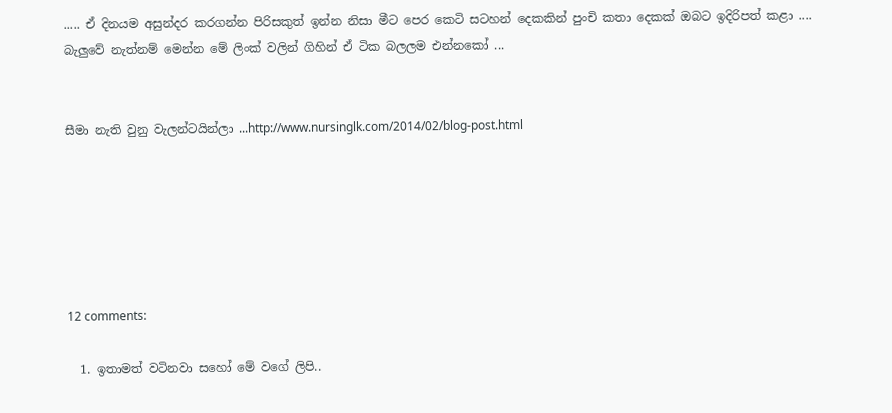..... ඒ දිනයම අසුන්දර කරගන්න පිරිසකුත් ඉන්න නිසා මීට පෙර කෙටි සටහන් දෙකකින් පුංචි කතා දෙකක් ඔබට ඉදිරිපත් කළා ....  බැලුවේ නැත්නම් මෙන්න මේ ලිංක් වලින් ගිහින් ඒ ටික බලලම එන්නකෝ ...


සීමා නැති වුනු වැලන්ටයින්ලා ...http://www.nursinglk.com/2014/02/blog-post.html






12 comments:

  1. ඉතාමත් වටිනවා සහෝ මේ වගේ ලිපි..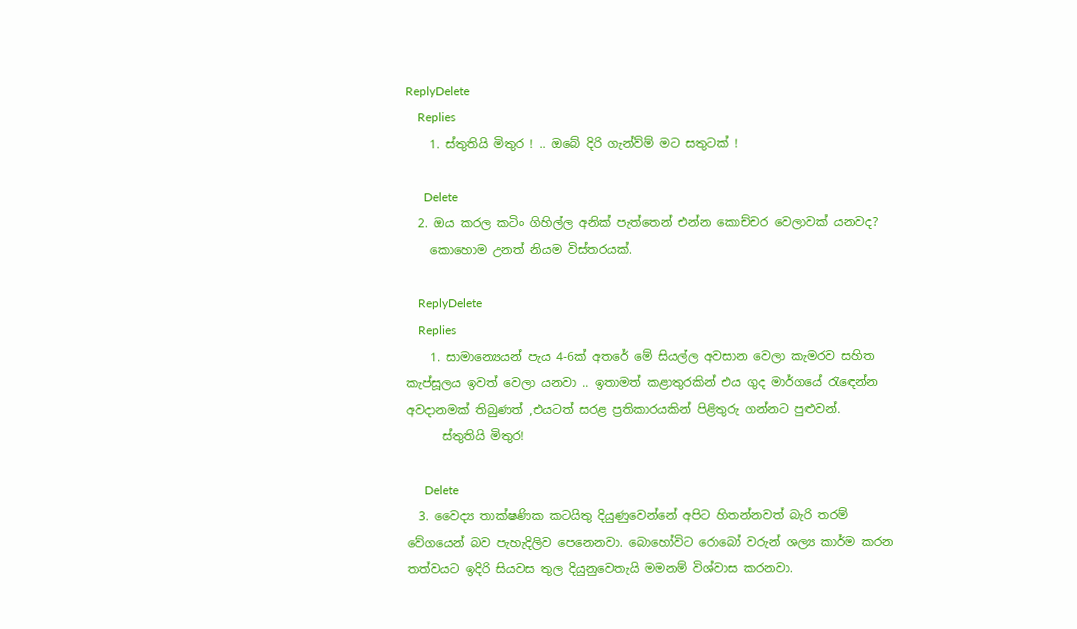ReplyDelete
    Replies
    1. ස්තුතියි මිතුර ! .. ඔබේ දිරි ගැන්ව්ම් මට සතුටක් !

      Delete
  2. ඔය ‍කරල කටිං ගිහිල්ල අනික් පැත්තෙන් එන්න කොච්චර වෙලාවක් යනවද?
    කොහොම උනත් නියම විස්තරයක්.

    ReplyDelete
    Replies
    1. සාමාන්‍යෙයන් පැය 4-6ක් අතරේ මේ සියල්ල අවසාන වෙලා කැමරව සහිත කැප්සූලය ඉවත් වෙලා යනවා .. ඉතාමත් කළාතුරකින් එය ගුද මාර්ගයේ රැඳෙන්න අවදානමක් තිබුණත් ,එයටත් සරළ ප්‍රතිකාරයකින් පිළිතුරු ගන්නට පුළුවන්.
      ස්තුතියි මිතුර!

      Delete
  3. වෛද්‍ය තාක්ෂණික කටයිතු දියුණුවෙන්නේ අපිට හිතන්නවත් බැරි තරම් වේගයෙන් බව පැහැදිලිව පෙනෙනවා. බොහෝවිට රොබෝ වරුන් ශල්‍ය කාර්ම කරන තත්වයට ඉදිරි සියවස තුල දියුනුවෙතැයි මමනම් විශ්වාස කරනවා.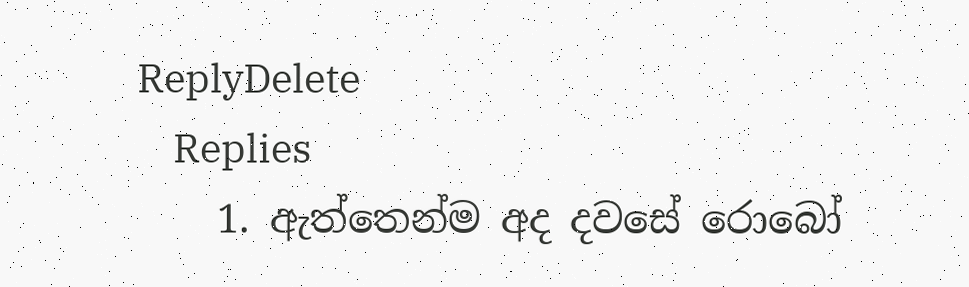ReplyDelete
    Replies
    1. ඇත්තෙන්ම අද දවසේ රොබෝ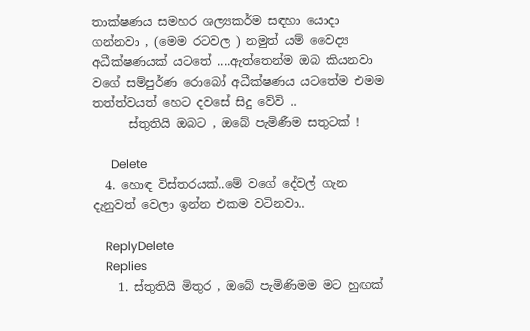තාක්ෂණය සමහර ශල්‍යකර්ම සඳහා යොදා ගන්නවා , (මෙම රටවල ) නමුත් යම් වෛද්‍ය අධීක්ෂණයක් යටතේ ....ඇත්තෙන්ම ඔබ කියනවා වගේ සම්පුර්ණ රොබෝ අධීක්ෂණය යටතේම එමම තත්ත්වයත් හෙට දවසේ සිදු වේවි ..
      ස්තුතියි ඔබට , ඔබේ පැමිණීම සතුටක් !

      Delete
  4. හොඳ විස්තරයක්..මේ වගේ දේවල් ගැන දැනුවත් වෙලා ඉන්න එකම වටිනවා..

    ReplyDelete
    Replies
    1. ස්තුතියි මිතුර , ඔබේ පැමිණිමම මට හුඟක්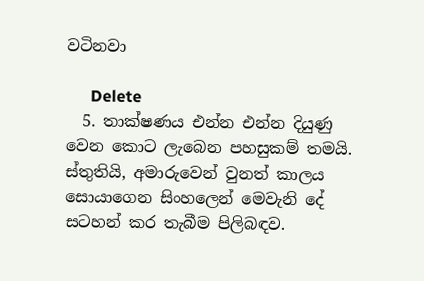වටිනවා

      Delete
  5. තාක්ෂණය එන්න එන්න දියුණු වෙන කොට ලැබෙන පහසුකම් තමයි. ස්තුතියි, අමාරුවෙන් වුනත් කාලය සොයාගෙන සිංහලෙන් මෙවැනි දේ සටහන් කර තැබීම පිලිබඳව.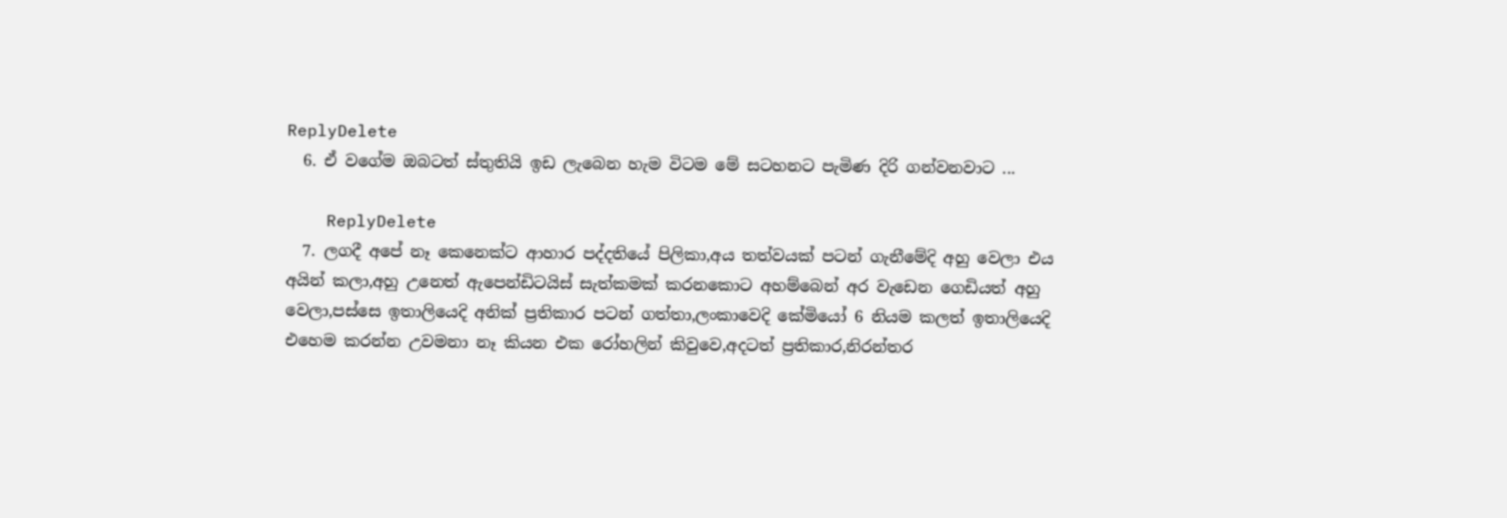ReplyDelete
  6. ඒ වගේම ඔබටත් ස්තුතියි ඉඩ ලැබෙන හැම විටම මේ සටහනට පැමිණ දිරි ගන්වනවාට ...

    ReplyDelete
  7. ලගදී අපේ නෑ කෙනෙක්ට ආහාර පද්දතියේ පිලිකා,අය තත්වයක් පටන් ගැනීමේදි අහු වෙලා එය අයින් කලා,අහු උනෙත් ඇපෙන්ඩිටයිස් සැත්කමක් කරනකොට අහම්බෙන් අර වැඩෙන ගෙඩියත් අහු වෙලා,පස්සෙ ඉතාලියෙදි අනික් ප්‍රතිකාර පටන් ගත්තා,ලංකාවෙදි කේමියෝ 6 නියම කලත් ඉතාලියෙදි එහෙම කරන්න උවමනා නෑ කියන එක රෝහලින් කිවුවෙ,අදටත් ප්‍රතිකාර,නිරන්තර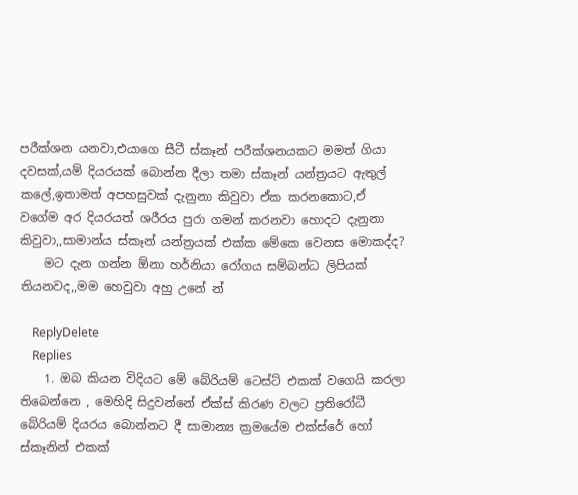පරීක්ශන යනවා,එයාගෙ සීටී ස්කෑන් පරීක්ශනයකට මමත් ගියා දවසක්,යම් දියරයක් බොන්න දීලා තමා ස්කෑන් යන්ත්‍රයට ඇතුල් කලේ,ඉතාමත් අපහසුවක් දැනුනා කිවුවා ඒක කරනකොට,ඒ වගේම අර දියරයත් ශරීරය පුරා ගමන් කරනවා හොදට දැනුනා කිවුවා,,සාමාන්ය ස්කෑන් යන්ත්‍රයක් එක්ක මේකෙ වෙනස මොකද්ද?
    මට දැන ගන්න ඕනා හර්නියා රෝගය සම්බන්ධ ලිපියක් තියනවද,,මම හෙවුවා අහු උනේ න්

    ReplyDelete
    Replies
    1. ඔබ කියන විදියට මේ බේරියම් ටෙස්ට් එකක් වගෙයි කරලා තිබෙන්නෙ , මෙහිදි සිදුවන්නේ ඒක්ස් කිරණ වලට ප්‍රතිරෝධී බේරියම් දියරය බොන්නට දී සාමාන්‍ය ක්‍රමයේම එක්ස්රේ හෝ ස්කෑනින් එකක්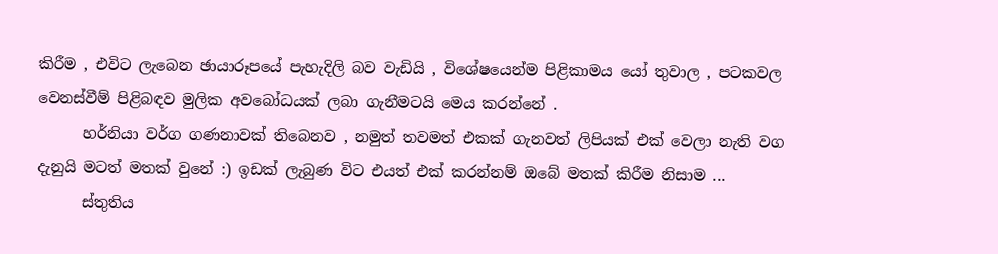කිරීම , එවිට ලැබෙන ඡායාරූපයේ පැහැදිලි බව වැඩියි , විශේෂයෙන්ම පිළිකාමය යෝ තුවාල , පටකවල වෙනස්වීම් පිළිබඳව මුලික අවබෝධයක් ලබා ගැනීමටයි මෙය කරන්නේ .
      හර්නියා වර්ග ගණනාවක් තිබෙනව , නමුත් තවමත් එකක් ගැනවත් ලිපියක් එක් වෙලා නැති වග දැනුයි මටත් මතක් වුනේ :) ඉඩක් ලැබුණ විට එයත් එක් කරන්නම් ඔබේ මතක් කිරීම නිසාම ...
      ස්තුතිය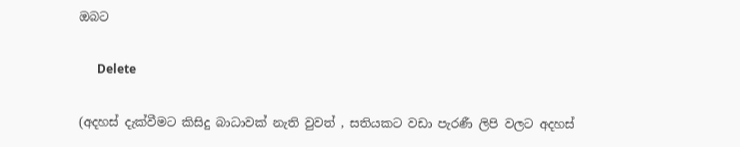ඔබට

      Delete

(අදහස් දැක්වීමට කිසිදු බාධාවක් නැති වුවත් , සතියකට වඩා පැරණී ලිපි වලට අදහස්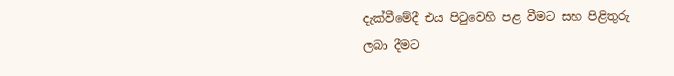දැක්වීමේදී එය පිටුවෙහි පළ වීමට සහ පිළිතුරු ලබා දීමට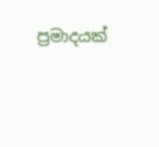ප්‍රමාදයක්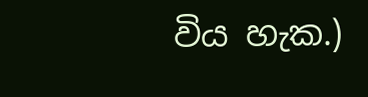විය හැක.)